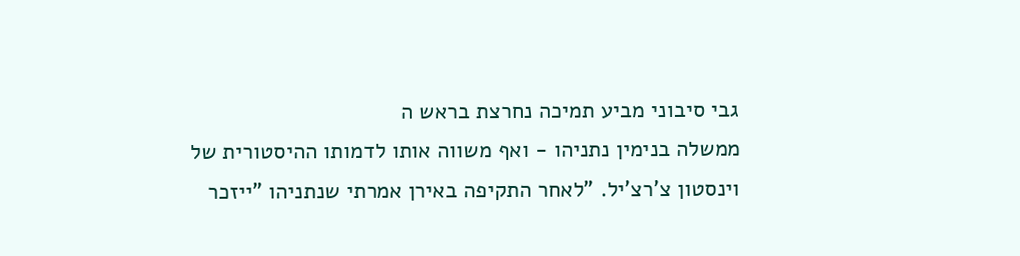גבי סיבוני מביע תמיכה נחרצת בראש ה
ממשלה בנימין נתניהו - ואף משווה אותו לדמותו ההיסטורית של
וינסטון צ'רצ'יל. "לאחר התקיפה באירן אמרתי שנתניהו "ייזכר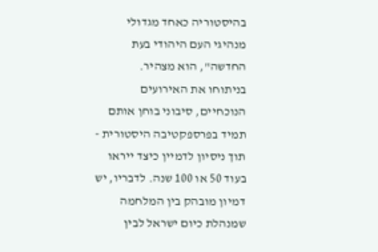בהיסטוריה כאחד מגדולי מנהיגי העם היהודי בעת החדשה", הוא מצהיר.
בניתוחו את האירועים הנוכחיים, סיבוני בוחן אותם תמיד בפרספקטיבה היסטורית - תוך ניסיון לדמיין כיצד ייראו בעוד 50 או 100 שנה. לדבריו, יש דמיון מובהק בין המלחמה שמנהלת כיום ישראל לבין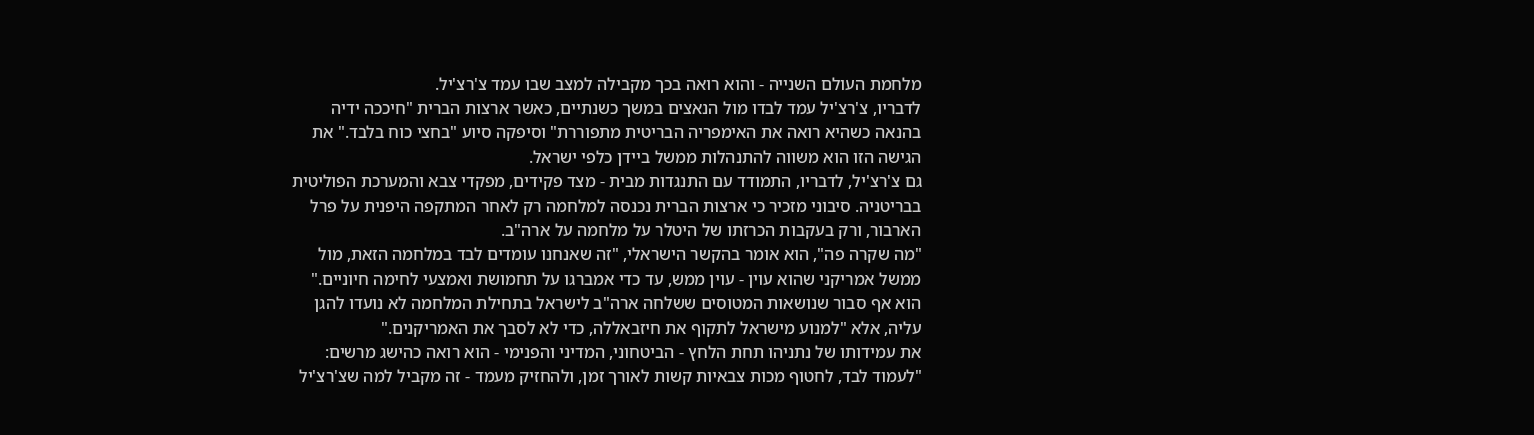מלחמת העולם השנייה - והוא רואה בכך מקבילה למצב שבו עמד צ'רצ'יל.
לדבריו, צ'רצ'יל עמד לבדו מול הנאצים במשך כשנתיים, כאשר ארצות הברית "חיככה ידיה בהנאה כשהיא רואה את האימפריה הבריטית מתפוררת" וסיפקה סיוע "בחצי כוח בלבד." את הגישה הזו הוא משווה להתנהלות ממשל ביידן כלפי ישראל.
גם צ'רצ'יל, לדבריו, התמודד עם התנגדות מבית - מצד פקידים, מפקדי צבא והמערכת הפוליטית בבריטניה. סיבוני מזכיר כי ארצות הברית נכנסה למלחמה רק לאחר המתקפה היפנית על פרל הארבור, ורק בעקבות הכרזתו של היטלר על מלחמה על ארה"ב.
"מה שקרה פה", הוא אומר בהקשר הישראלי, "זה שאנחנו עומדים לבד במלחמה הזאת, מול ממשל אמריקני שהוא עוין - עוין ממש, עד כדי אמברגו על תחמושת ואמצעי לחימה חיוניים." הוא אף סבור שנושאות המטוסים ששלחה ארה"ב לישראל בתחילת המלחמה לא נועדו להגן עליה, אלא "למנוע מישראל לתקוף את חיזבאללה, כדי לא לסבך את האמריקנים."
את עמידותו של נתניהו תחת הלחץ - הביטחוני, המדיני והפנימי - הוא רואה כהישג מרשים: "לעמוד לבד, לחטוף מכות צבאיות קשות לאורך זמן, ולהחזיק מעמד - זה מקביל למה שצ'רצ'יל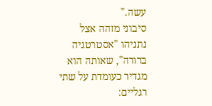עשה."
סיבוני מזהה אצל נתניהו "אסטרטגיה ברורה", שאותה הוא מגדיר כעומדת על שתי רגליים: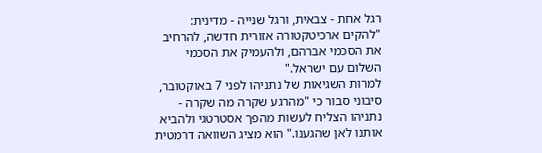רגל אחת - צבאית, ורגל שנייה - מדינית: "להקים ארכיטקטורה אזורית חדשה, להרחיב את הסכמי אברהם, ולהעמיק את הסכמי השלום עם ישראל."
למרות השגיאות של נתניהו לפני 7 באוקטובר, סיבוני סבור כי "מהרגע שקרה מה שקרה - נתניהו הצליח לעשות מהפך אסטרטגי ולהביא אותנו לאן שהגענו." הוא מציג השוואה דרמטית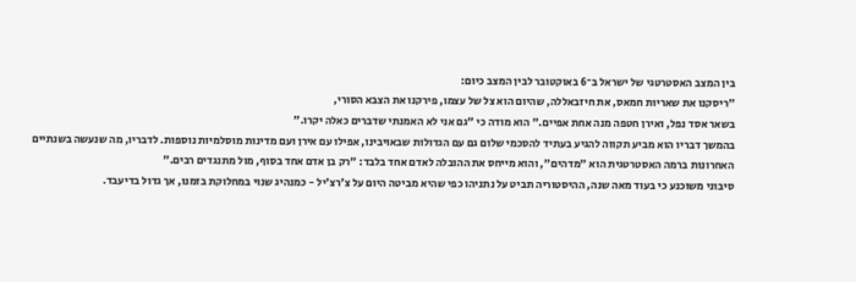בין המצב האסטרטגי של ישראל ב־6 באוקטובר לבין המצב כיום:
"ריסקנו את שאריות חמאס, את חיזבאללה, שהיום הוא צל של עצמו, פירקנו את הצבא הסורי,
בשאר אסד נפל, ואירן חטפה מנה אחת אפיים." הוא מודה כי "גם אני לא האמנתי שדברים כאלה יקרו."
בהמשך דבריו הוא מביע תקווה להגיע בעתיד להסכמי שלום גם עם הגדולות שבאויבינו, אפילו עם אירן ועם מדינות מוסלמיות נוספות. לדבריו, מה שנעשה בשנתיים האחרונות ברמה האסטרטגית הוא "מדהים", והוא מייחס את ההובלה לאדם אחד בלבד: "רק בן אדם אחד בסוף, מול מתנגדים רבים."
סיבוני משוכנע כי בעוד מאה שנה, ההיסטוריה תביט על נתניהו כפי שהיא מביטה היום על צ'רצ'יל - כמנהיג שנוי במחלוקת בזמנו, אך גדול בדיעבד.